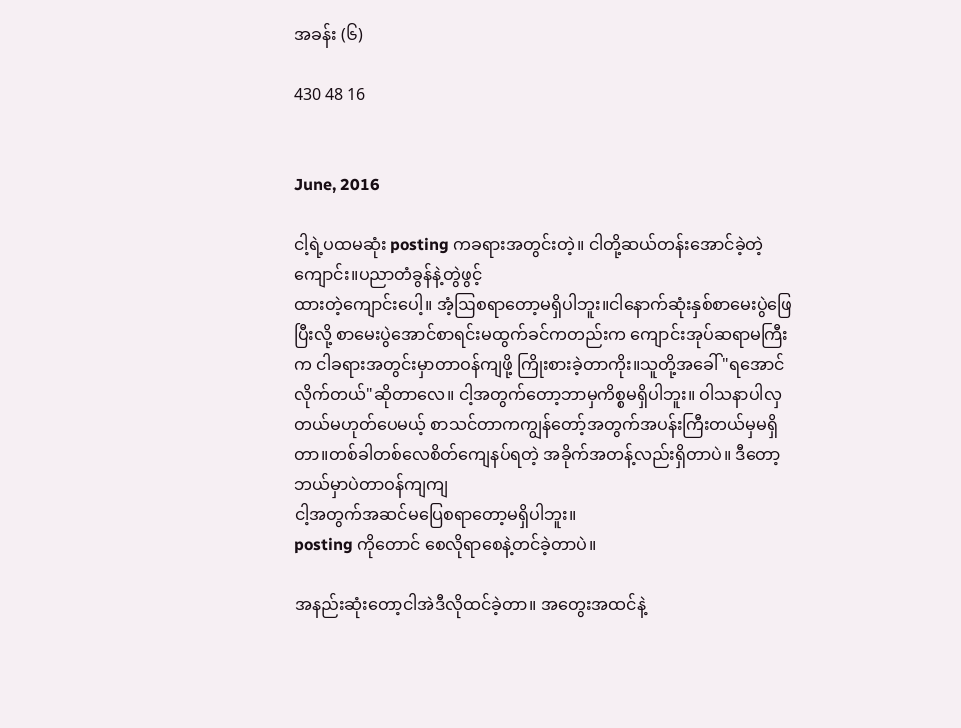အခန်း (၆)

430 48 16


June, 2016

ငါ့ရဲ့ပထမဆုံး posting ကခရားအတွင်းတဲ့။ ငါတို့ဆယ်တန်းအောင်ခဲ့တဲ့ကျောင်း။ပညာတံခွန်နဲ့တွဲဖွင့်
ထားတဲ့ကျောင်းပေါ့။ အံ့ဩစရာတော့မရှိပါဘူး။ငါနောက်ဆုံးနှစ်စာမေးပွဲဖြေပြီးလို့ စာမေးပွဲအောင်စာရင်းမထွက်ခင်ကတည်းက ကျောင်းအုပ်ဆရာမကြီးက ငါခရားအတွင်းမှာတာဝန်ကျဖို့ ကြိုးစားခဲ့တာကိုး။သူတို့အခေါ် "ရအောင်လိုက်တယ်"ဆိုတာလေ။ ငါ့အတွက်တော့ဘာမှကိစ္စမရှိပါဘူး။ ဝါသနာပါလှတယ်မဟုတ်ပေမယ့် စာသင်တာကကျွန်တော့်အတွက်အပန်းကြီးတယ်မှမရှိတာ။တစ်ခါတစ်လေစိတ်ကျေနပ်ရတဲ့ အခိုက်အတန့်လည်းရှိတာပဲ။ ဒီတော့ဘယ်မှာပဲတာဝန်ကျကျ
ငါ့အတွက်အဆင်မပြေစရာတော့မရှိပါဘူး။
posting ကိုတောင် စေလိုရာစေနဲ့တင်ခဲ့တာပဲ။

အနည်းဆုံးတော့ငါအဲဒီလိုထင်ခဲ့တာ။ အတွေးအထင်နဲ့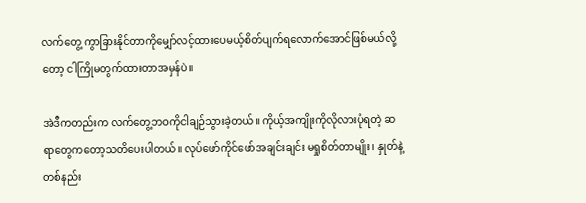လက်တွေ့ ကွာခြားနိုင်တာကိုမျှော်လင့်ထားပေမယ့်စိတ်ပျက်ရလောက်အောင်ဖြစ်မယ်လို့တော့ ငါကြိုမတွက်ထားတာအမှန်ပဲ။

အဲဒီကတည်းက လက်တွေ့ဘဝကိုငါချဉ်သွားခဲ့တယ်။ ကိုယ့်အကျိုးကိုလိုလားပုံရတဲ့ ဆရာတွေကတော့သတိပေးပါတယ်။ လုပ်ဖော်ကိုင်ဖော်အချင်းချင်း မရှုစိတ်တာမျိုး၊ နှုတ်နဲ့တစ်နည်း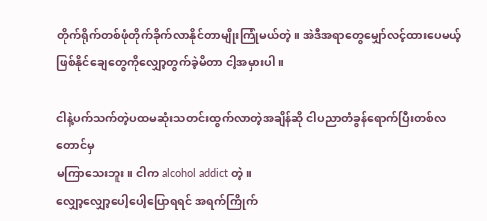တိုက်ရိုက်တစ်ဖုံတိုက်ခိုက်လာနိုင်တာမျိုးကြုံမယ်တဲ့။ အဲဒီအရာတွေမျှော်လင့်ထားပေမယ့် ဖြစ်နိုင်ချေတွေကိုလျှော့တွက်ခဲ့မိတာ ငါ့အမှားပါ။

ငါနဲ့ပက်သက်တဲ့ပထမဆုံးသတင်းထွက်လာတဲ့အချိန်ဆို ငါပညာတံခွန်ရောက်ပြီးတစ်လတောင်မှ
မကြာသေးဘူး။ ငါက alcohol addict တဲ့။
လျှော့လျှော့ပေါ့ပေါ့ပြောရရင် အရက်ကြိုက်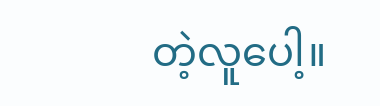တဲ့လူပေါ့။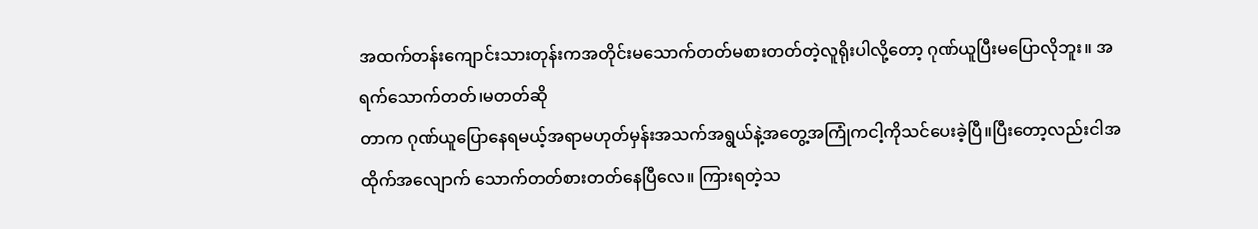အထက်တန်းကျောင်းသားတုန်းကအတိုင်းမသောက်တတ်မစားတတ်တဲ့လူရိုးပါလို့တော့ ဂုဏ်ယူပြီးမပြောလိုဘူး။ အရက်သောက်တတ်၊မတတ်ဆို
တာက ဂုဏ်ယူပြောနေရမယ့်အရာမဟုတ်မှန်းအသက်အရွယ်နဲ့အတွေ့အကြုံကငါ့ကိုသင်ပေးခဲ့ပြီ။ပြီးတော့လည်းငါအထိုက်အလျောက် သောက်တတ်စားတတ်နေပြီလေ။ ကြားရတဲ့သ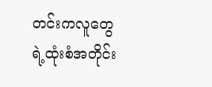တင်းကလူတွေရဲ့ထုံးစံအတိုင်း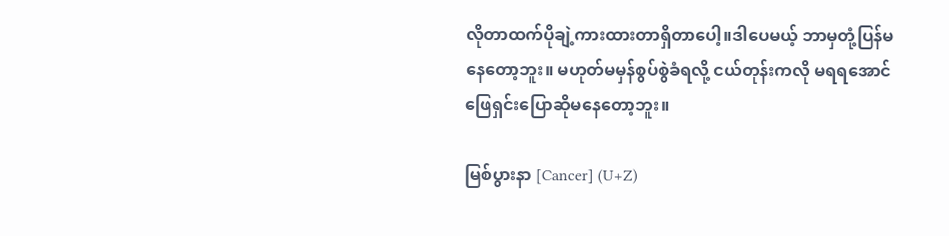လိုတာထက်ပိုချဲ့ကားထားတာရှိတာပေါ့။ဒါပေမယ့် ဘာမှတုံ့ပြန်မနေတော့ဘူး။ မဟုတ်မမှန်စွပ်စွဲခံရလို့ ငယ်တုန်းကလို မရရအောင်ဖြေရှင်းပြောဆိုမနေတော့ဘူး။

မြစ်ပွားနာ [Cancer] (U+Z)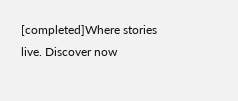[completed]Where stories live. Discover now